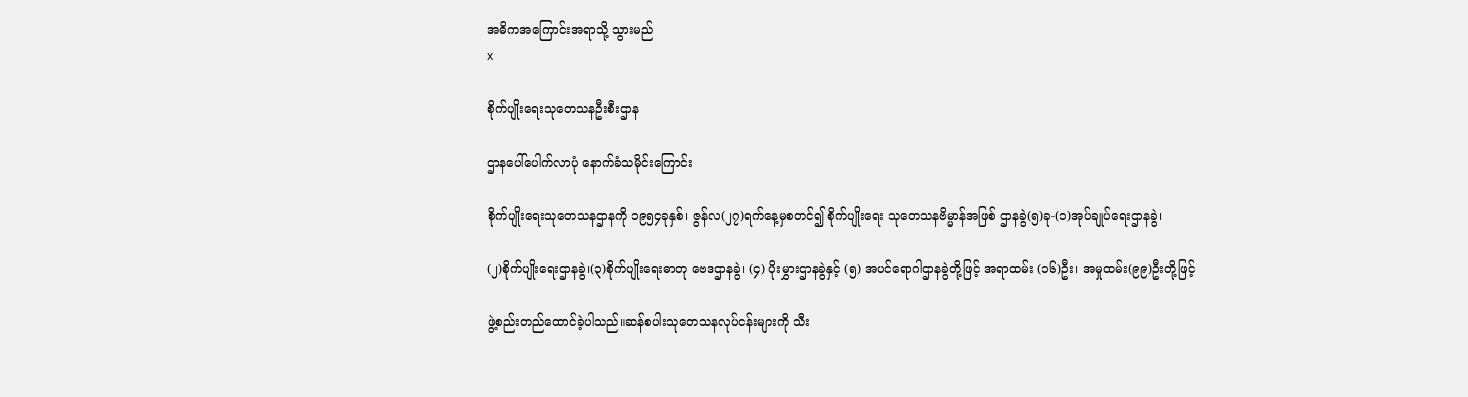အဓိကအကြောင်းအရာသို့ သွားမည်
x

စိုက်ပျိုးရေးသုတေသနဦးစီးဌာန

ဌာနပေါ်ပေါက်လာပုံ နောက်ခံသမိုင်းကြောင်း

စိုက်ပျိုးရေးသုတေသနဌာနကို ၁၉၅၄ခုနှစ်၊ ဇွန်လ(၂၇)ရက်နေ့မှစတင်၍ စိုက်ပျိုးရေး သုတေသနဗိမ္မာန်အဖြစ် ဌာနခွဲ(၅)ခု-(၁)အုပ်ချုပ်ရေးဌာနခွဲ၊

(၂)စိုက်ပျိုးရေးဌာနခွဲ၊(၃)စိုက်ပျိုးရေးဓာတု ဗေဒဌာနခွဲ၊ (၄) ပိုးမွှားဌာနခွဲနှင့် (၅) အပင်ရောဂါဌာနခွဲတို့ဖြင့် အရာထမ်း (၁၆)ဦး၊ အမှုထမ်း(၉၉)ဦးတို့ဖြင့်

ဖွဲ့စည်းတည်ထောင်ခဲ့ပါသည်။ဆန်စပါးသုတေသနလုပ်ငန်းများကို သီး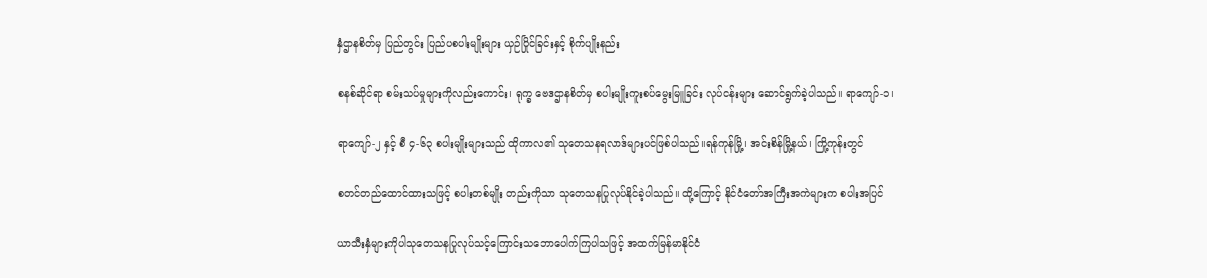နှံဌာနစိတ်မှ ပြည်တွင်း ပြည်ပစပါးမျိုးများ ယှဉ်ပြိုင်ခြင်းနှင့် စိုက်ပျိုးနည်း

စနစ်ဆိုင်ရာ စမ်းသပ်မှုများကိုလည်းကောင်း၊ ရုက္ခ ဗေဒဌာနစိတ်မှ စပါးမျိုးကူးစပ်မွေးမြူခြင်း လုပ်ငန်းများ ဆောင်ရွက်ခဲ့ပါသည်။ ရာကျော်-၁၊

ရာကျော်-၂ နှင့် စီ ၄-၆၃ စပါးမျိုးများသည် ထိုကာလ၏ သုတေသနရလာဒ်များပင်ဖြစ်ပါသည်။ရန်ကုန်မြို့၊ အင်းစိန်မြို့နယ်၊ ကြို့ကုန်းတွင်

စတင်တည်ထောင်ထားသဖြင့် စပါးတစ်မျိုး တည်းကိုသာ သုတေသနပြုလုပ်နိုင်ခဲ့ပါသည်။ ထို့ကြောင့် နိုင်ငံတော်အကြီးအကဲများက စပါးအပြင်

ယာသီးနှံများကိုပါသုတေသနပြုလုပ်သင့်ကြောင်းသဘောပေါက်ကြပါသဖြင့် အထက်မြန်မာနိုင်ငံ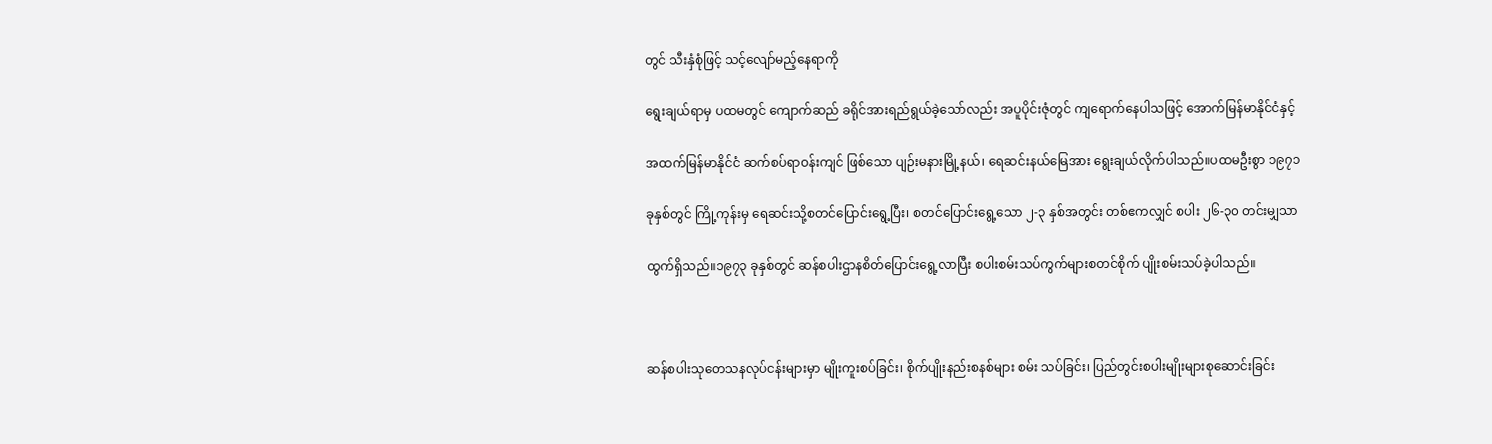တွင် သီးနှံစုံဖြင့် သင့်လျော်မည့်နေရာကို

ရွေးချယ်ရာမှ ပထမတွင် ကျောက်ဆည် ခရိုင်အားရည်ရွယ်ခဲ့သော်လည်း အပူပိုင်းဇုံတွင် ကျရောက်နေပါသဖြင့် အောက်မြန်မာနိုင်ငံနှင့်

အထက်မြန်မာနိုင်ငံ ဆက်စပ်ရာဝန်းကျင် ဖြစ်သော ပျဉ်းမနားမြို့နယ်၊ ရေဆင်းနယ်မြေအား ရွေးချယ်လိုက်ပါသည်။ပထမဦးစွာ ၁၉၇၁

ခုနှစ်တွင် ကြို့ကုန်းမှ ရေဆင်းသို့စတင်ပြောင်းရွေ့ပြီး၊ စတင်ပြောင်းရွေ့သော ၂-၃ နှစ်အတွင်း တစ်ဧကလျှင် စပါး ၂၆-၃၀ တင်းမျှသာ

ထွက်ရှိသည်။၁၉၇၃ ခုနှစ်တွင် ဆန်စပါးဌာနစိတ်ပြောင်းရွေ့လာပြီး စပါးစမ်းသပ်ကွက်များစတင်စိုက် ပျိုးစမ်းသပ်ခဲ့ပါသည်။



ဆန်စပါးသုတေသနလုပ်ငန်းများမှာ မျိုးကူးစပ်ခြင်း၊ စိုက်ပျိုးနည်းစနစ်များ စမ်း သပ်ခြင်း၊ ပြည်တွင်းစပါးမျိုးများစုဆောင်းခြင်း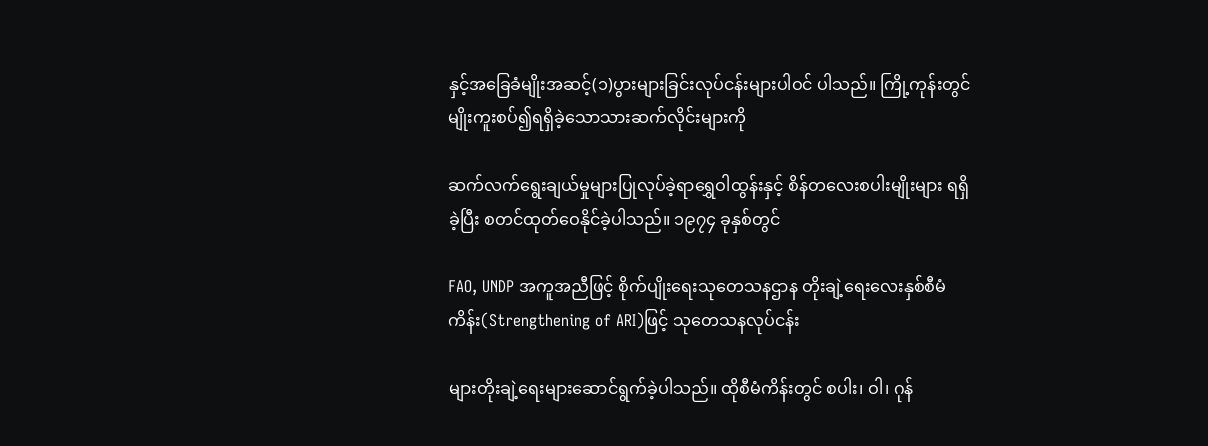နှင့်အခြေခံမျိုးအဆင့်(၁)ပွားများခြင်းလုပ်ငန်းများပါဝင် ပါသည်။ ကြို့ကုန်းတွင်မျိုးကူးစပ်၍ရရှိခဲ့သောသားဆက်လိုင်းများကို

ဆက်လက်ရွေးချယ်မှုများပြုလုပ်ခဲ့ရာရွှေဝါထွန်းနှင့် စိန်တလေးစပါးမျိုးများ ရရှိခဲ့ပြီး စတင်ထုတ်ဝေနိုင်ခဲ့ပါသည်။ ၁၉၇၄ ခုနှစ်တွင်

FAO, UNDP အကူအညီဖြင့် စိုက်ပျိုးရေးသုတေသနဌာန တိုးချဲ့ရေးလေးနှစ်စီမံကိန်း(Strengthening of ARI)ဖြင့် သုတေသနလုပ်ငန်း

များတိုးချဲ့ရေးများဆောင်ရွက်ခဲ့ပါသည်။ ထိုစီမံကိန်းတွင် စပါး၊ ဝါ၊ ဂုန်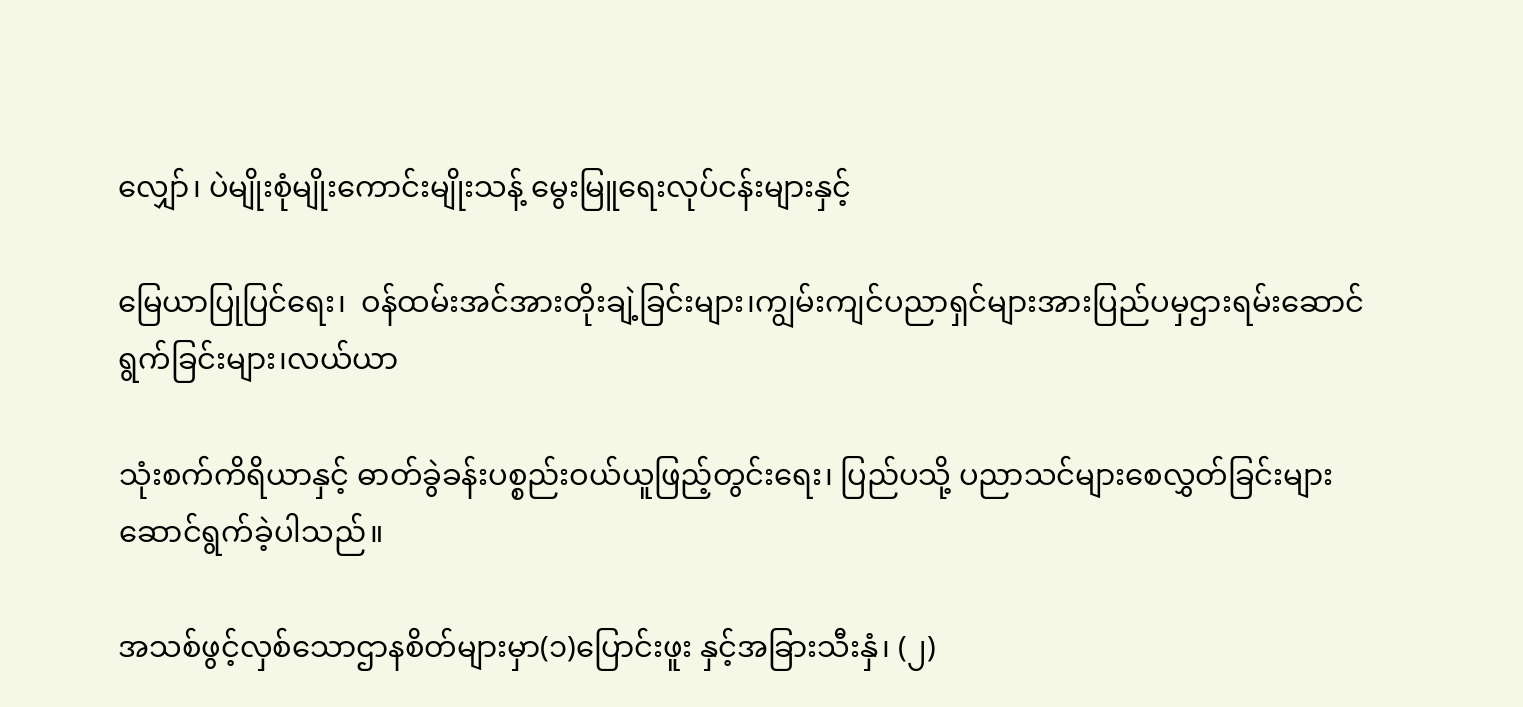လျှော်၊ ပဲမျိုးစုံမျိုးကောင်းမျိုးသန့် မွေးမြူရေးလုပ်ငန်းများနှင့်

မြေယာပြုပြင်ရေး၊  ဝန်ထမ်းအင်အားတိုးချဲ့ခြင်းများ၊ကျွမ်းကျင်ပညာရှင်များအားပြည်ပမှဌားရမ်းဆောင်ရွက်ခြင်းများ၊လယ်ယာ

သုံးစက်ကိရိယာနှင့် ဓာတ်ခွဲခန်းပစ္စည်းဝယ်ယူဖြည့်တွင်းရေး၊ ပြည်ပသို့ ပညာသင်များစေလွှတ်ခြင်းများဆောင်ရွက်ခဲ့ပါသည်။

အသစ်ဖွင့်လှစ်သောဌာနစိတ်များမှာ(၁)ပြောင်းဖူး နှင့်အခြားသီးနှံ၊ (၂)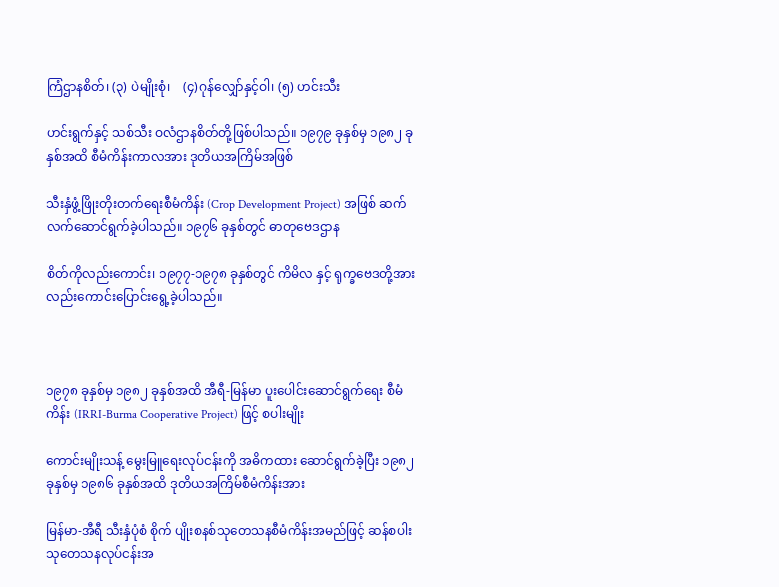ကြံဌာနစိတ်၊ (၃) ပဲမျိုးစုံ၊    (၄)ဂုန်လျှော်နှင့်ဝါ၊ (၅) ဟင်းသီး

ဟင်းရွက်နှင့် သစ်သီး ဝလံဌာနစိတ်တို့ဖြစ်ပါသည်။ ၁၉၇၉ ခုနှစ်မှ ၁၉၈၂ ခုနှစ်အထိ စီမံကိန်းကာလအား ဒုတိယအကြိမ်အဖြစ်

သီးနှံဖွံ့ဖြိုးတိုးတက်ရေးစီမံကိန်း (Crop Development Project) အဖြစ် ဆက်လက်ဆောင်ရွက်ခဲ့ပါသည်။ ၁၉၇၆ ခုနှစ်တွင် ဓာတုဗေဒဌာန

စိတ်ကိုလည်းကောင်း၊ ၁၉၇၇-၁၉၇၈ ခုနှစ်တွင် ကိမိလ နှင့် ရုက္ခဗေဒတို့အားလည်းကောင်းပြောင်းရွေ့ခဲ့ပါသည်။



၁၉၇၈ ခုနှစ်မှ ၁၉၈၂ ခုနှစ်အထိ အီရီ-မြန်မာ ပူးပေါင်းဆောင်ရွက်ရေး စီမံကိန်း (IRRI-Burma Cooperative Project) ဖြင့် စပါးမျိုး

ကောင်းမျိုးသန့် မွေးမြူရေးလုပ်ငန်းကို အဓိကထား ဆောင်ရွက်ခဲ့ပြီး ၁၉၈၂ ခုနှစ်မှ ၁၉၈၆ ခုနှစ်အထိ ဒုတိယအကြိမ်စီမံကိန်းအား

မြန်မာ-အီရီ သီးနှံပုံစံ စိုက် ပျိုးစနစ်သုတေသနစီမံကိန်းအမည်ဖြင့် ဆန်စပါးသုတေသနလုပ်ငန်းအ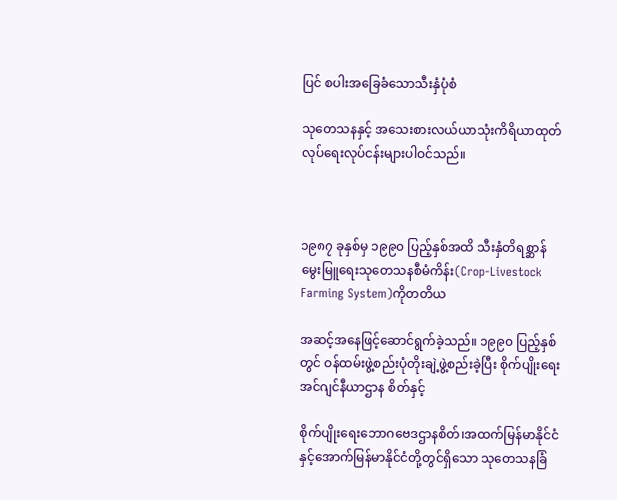ပြင် စပါးအခြေခံသောသီးနှံပုံစံ

သုတေသနနှင့် အသေးစားလယ်ယာသုံးကိရိယာထုတ်လုပ်ရေးလုပ်ငန်းများပါဝင်သည်။



၁၉၈၇ ခုနှစ်မှ ၁၉၉၀ ပြည့်နှစ်အထိ သီးနှံတိရစ္ဆာန်မွေးမြူရေးသုတေသနစီမံကိန်း(Crop-Livestock Farming System)ကိုတတိယ

အဆင့်အနေဖြင့်ဆောင်ရွက်ခဲ့သည်။ ၁၉၉၀ ပြည့်နှစ်တွင် ဝန်ထမ်းဖွဲ့စည်းပုံတိုးချဲ့ဖွဲ့စည်းခဲ့ပြီး စိုက်ပျိုးရေးအင်ဂျင်နီယာဌာန စိတ်နှင့်

စိုက်ပျိုးရေးဘောဂဗေဒဌာနစိတ်၊အထက်မြန်မာနိုင်ငံနှင့်အောက်မြန်မာနိုင်ငံတို့တွင်ရှိသော သုတေသနခြံ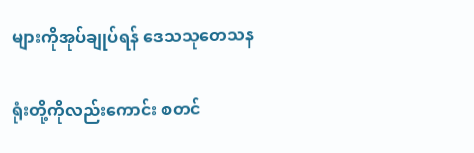များကိုအုပ်ချုပ်ရန် ဒေသသုတေသန

ရုံးတို့ကိုလည်းကောင်း စတင်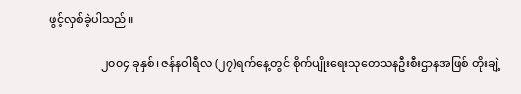ဖွင့်လှစ်ခဲ့ပါသည်။

                  ၂၀၀၄ ခုနှစ်၊ ဇန်နဝါရီလ (၂၇)ရက်နေ့တွင် စိုက်ပျိုးရေးသုတေသနဦးစီးဌာနအဖြစ် တိုးချဲ့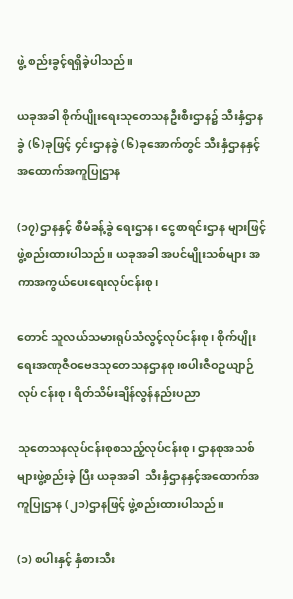ဖွဲ့ စည်းခွင့်ရရှိခဲ့ပါသည်။

ယခုအခါ စိုက်ပျိုးရေးသုတေသနဦးစီးဌာန၌ သီးနှံဌာနခွဲ (၆)ခုဖြင့် ၄င်းဌာနခွဲ (၆)ခုအောက်တွင် သီးနှံဌာနနှင့်အထောက်အကူပြုဌာန

(၁၇)ဌာနနှင့် စီမံခန့်ခွဲ ရေးဌာန၊ ငွေစာရင်းဌာန များဖြင့် ဖွဲ့စည်းထားပါသည်။ ယခုအခါ အပင်မျိုးသစ်များ အကာအကွယ်ပေးရေးလုပ်ငန်းစု၊

တောင် သူလယ်သမားရုပ်သံလွင့်လုပ်ငန်းစု၊ စိုက်ပျိုးရေးအဏုဇီဝဗေဒသုတေသနဌာနစု၊စပါးဇီဝဥယျာဉ် လုပ် ငန်းစု၊ ရိတ်သိမ်းချိန်လွန်နည်းပညာ

သုတေသနလုပ်ငန်းစုစသည့်လုပ်ငန်းစု၊ ဌာနစုအသစ်များဖွဲ့စည်းခဲ့ ပြီး ယခုအခါ  သီးနှံဌာနနှင့်အထောက်အကူပြုဌာန (၂၁)ဌာနဖြင့် ဖွဲ့စည်းထားပါသည်။

(၁) စပါးနှင့် နှံစားသီး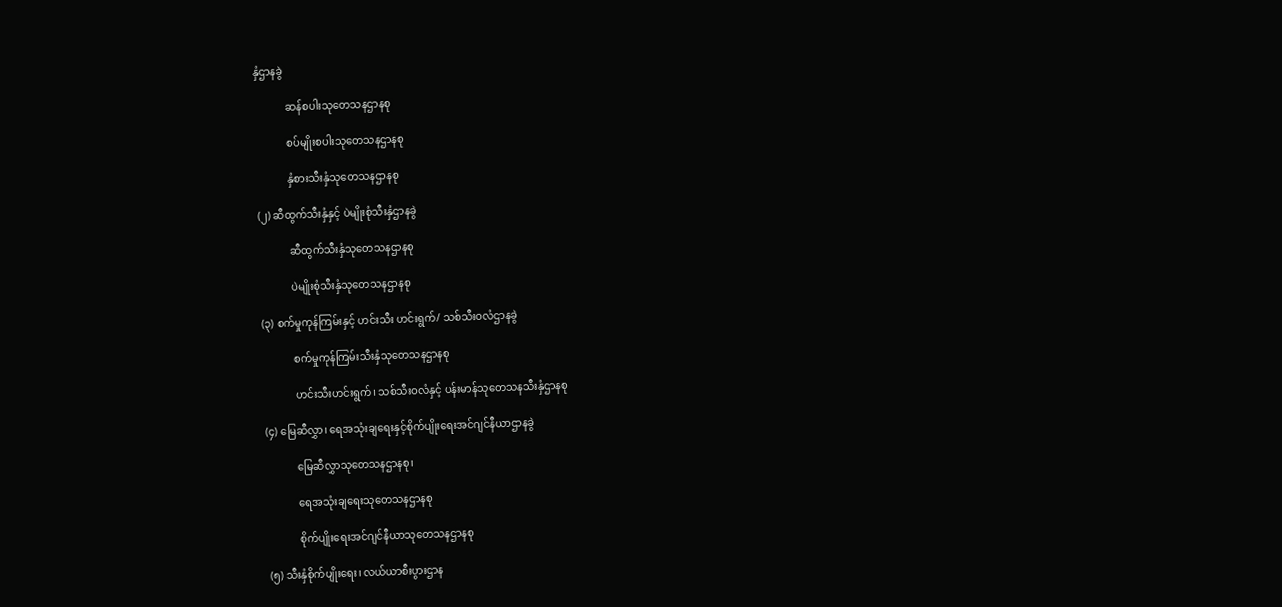နှံဌာနခွဲ

            ဆန်စပါးသုတေသနဌာနစု

            စပ်မျိုးစပါးသုတေသနဌာနစု

            နှံစားသီးနှံသုတေသနဌာနစု

(၂) ဆီထွက်သီးနှံနှင့် ပဲမျိုးစုံသီးနှံဌာနခွဲ

            ဆီထွက်သီးနှံသုတေသနဌာနစု

            ပဲမျိုးစုံသီးနှံသုတေသနဌာနစု

(၃) စက်မှုကုန်ကြမ်းနှင့် ဟင်းသီး ဟင်းရွက်/ သစ်သီးဝလံဌာနခွဲ

            စက်မှုကုန်ကြမ်းသီးနှံသုတေသနဌာနစု

            ဟင်းသီးဟင်းရွက်၊ သစ်သီးဝလံနှင့် ပန်းမာန်သုတေသနသီးနှံဌာနစု

(၄) မြေဆီလွှာ၊ ရေအသုံးချရေးနှင့်စိုက်ပျိုးရေးအင်ဂျင်နီယာဌာနခွဲ

            မြေဆီလွှာသုတေသနဌာနစု၊

            ရေအသုံးချရေးသုတေသနဌာနစု

            စိုက်ပျိုးရေးအင်ဂျင်နီယာသုတေသနဌာနစု

(၅) သီးနှံစိုက်ပျိုးရေး၊ လယ်ယာစီးပွားဌာန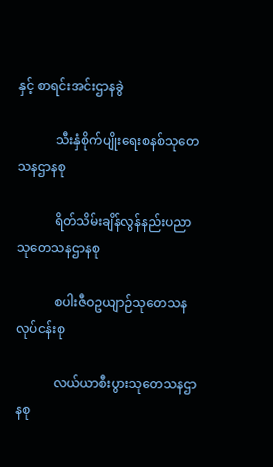နှင့် စာရင်းအင်းဌာနခွဲ

            သီးနှံစိုက်ပျိုးရေးစနစ်သုတေသနဌာနစု

            ရိတ်သိမ်းချိန်လွန်နည်းပညာသုတေသနဌာနစု

            စပါးဇီဝဥယျာဉ်သုတေသနလုပ်ငန်းစု

            လယ်ယာစီးပွားသုတေသနဌာနစု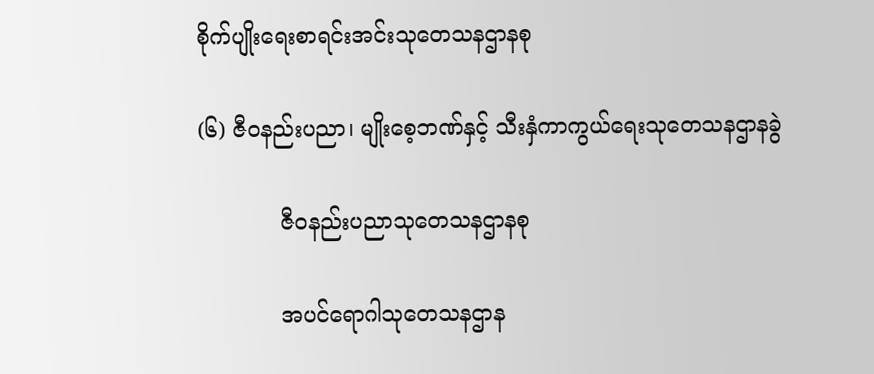စိုက်ပျိုးရေးစာရင်းအင်းသုတေသနဌာနစု

(၆) ဇီဝနည်းပညာ၊ မျိုးစေ့ဘဏ်နှင့် သီးနှံကာကွယ်ရေးသုတေသနဌာနခွဲ

            ဇီဝနည်းပညာသုတေသနဌာနစု

            အပင်ရောဂါသုတေသနဌာန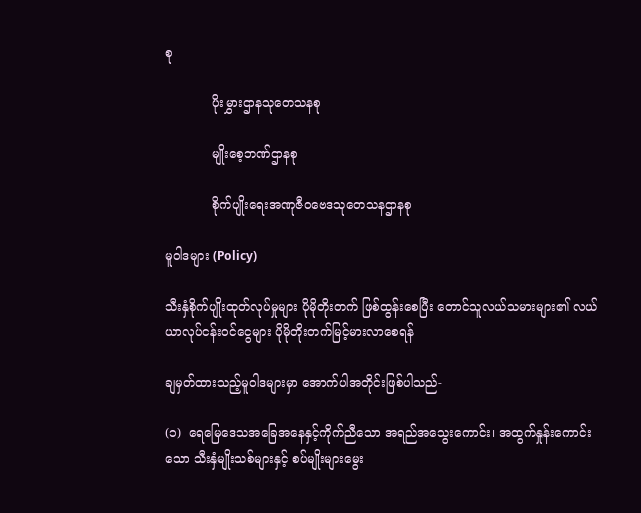စု

            ပိုးမွှားဌာနသုတေသနစု

            မျိုးစေ့ဘဏ်ဌာနစု

            စိုက်ပျိုးရေးအဏုဇီဝဗေဒသုတေသနဌာနစု

မူဝါဒများ (Policy)

သီးနှံစိုက်ပျိုးထုတ်လုပ်မှုများ ပိုမိုတိုးတက် ဖြစ်ထွန်းစေပြီး တောင်သူလယ်သမားများ၏ လယ်ယာလုပ်ငန်းဝင်ငွေများ ပိုမိုတိုးတက်မြင့်မားလာစေရန်

ချမှတ်ထားသည့်မူဝါဒများမှာ အောက်ပါအတိုင်းဖြစ်ပါသည်-

(၁)  ရေမြေဒေသအခြေအနေနှင့်ကိုက်ညီသော အရည်အသွေးကောင်း၊ အထွက်နှုန်းကောင်းသော သီးနှံမျိုးသစ်များနှင့် စပ်မျိုးများမွေး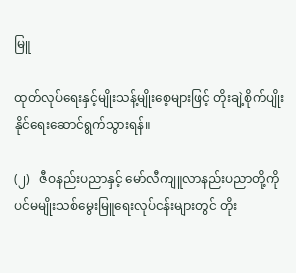မြူ

ထုတ်လုပ်ရေးနှင့်မျိုးသန့်မျိုးစေ့များဖြင့် တိုးချဲ့စိုက်ပျိုး နိုင်ရေးဆောင်ရွက်သွားရန်။

(၂)   ဇီဝနည်းပညာနှင့် မော်လီကျူလာနည်းပညာတို့ကို ပင်မမျိုးသစ်မွေးမြူရေးလုပ်ငန်းများတွင် တိုး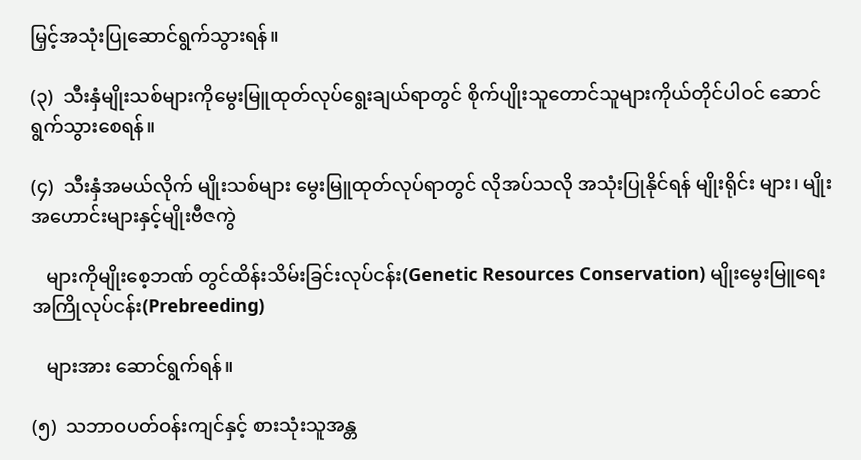မြှင့်အသုံးပြုဆောင်ရွက်သွားရန်။

(၃)  သီးနှံမျိုးသစ်များကိုမွေးမြူထုတ်လုပ်ရွေးချယ်ရာတွင် စိုက်ပျိုးသူတောင်သူများကိုယ်တိုင်ပါဝင် ဆောင်ရွက်သွားစေရန်။

(၄)  သီးနှံအမယ်လိုက် မျိုးသစ်များ မွေးမြူထုတ်လုပ်ရာတွင် လိုအပ်သလို အသုံးပြုနိုင်ရန် မျိုးရိုင်း များ၊ မျိုးအဟောင်းများနှင့်မျိုးဗီဇကွဲ

   များကိုမျိုးစေ့ဘဏ် တွင်ထိန်းသိမ်းခြင်းလုပ်ငန်း(Genetic Resources Conservation) မျိုးမွေးမြူရေး အကြိုလုပ်ငန်း(Prebreeding)

   များအား ဆောင်ရွက်ရန်။

(၅)  သဘာဝပတ်ဝန်းကျင်နှင့် စားသုံးသူအန္တ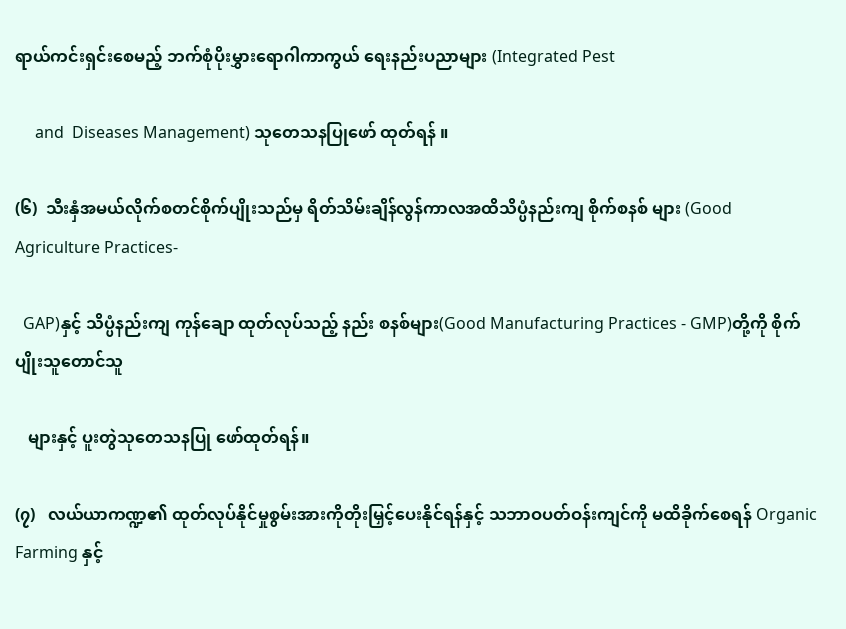ရာယ်ကင်းရှင်းစေမည့် ဘက်စုံပိုးမွှားရောဂါကာကွယ် ရေးနည်းပညာများ (Integrated Pest

     and  Diseases Management) သုတေသနပြုဖော် ထုတ်ရန် ။

(၆)  သီးနှံအမယ်လိုက်စတင်စိုက်ပျိုးသည်မှ ရိတ်သိမ်းချိန်လွန်ကာလအထိသိပ္ပံနည်းကျ စိုက်စနစ် များ (Good Agriculture Practices-

  GAP)နှင့် သိပ္ပံနည်းကျ ကုန်ချော ထုတ်လုပ်သည့် နည်း စနစ်များ(Good Manufacturing Practices - GMP)တို့ကို စိုက်ပျိုးသူတောင်သူ

   များနှင့် ပူးတွဲသုတေသနပြု ဖော်ထုတ်ရန်။

(၇)   လယ်ယာကဏ္ဍ၏ ထုတ်လုပ်နိုင်မှုစွမ်းအားကိုတိုးမြှင့်ပေးနိုင်ရန်နှင့် သဘာဝပတ်ဝန်းကျင်ကို မထိခိုက်စေရန် Organic Farming နှင့်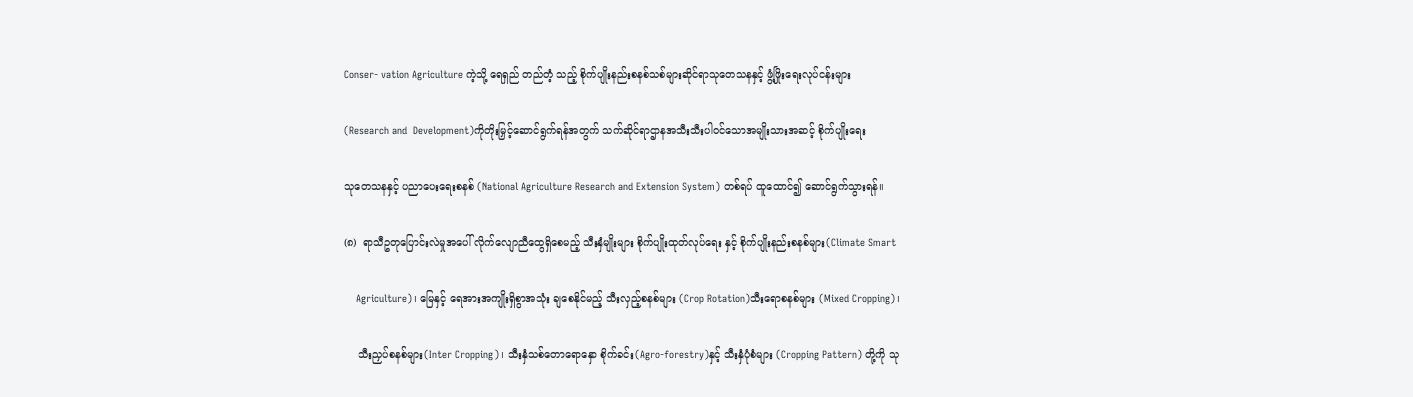Conser- vation Agriculture ကဲ့သို့ ရေရှည် တည်တံ့ သည့် စိုက်ပျိုးနည်းစနစ်သစ်များဆိုင်ရာသုတေသနနှင့် ဖွံ့ဖြိုးရေးလုပ်ငန်းများ

(Research and  Development)ကိုတိုးမြှင့်ဆောင်ရွက်ရန်အတွက် သက်ဆိုင်ရာဌာနအသီးသီးပါဝင်သောအမျိုးသားအဆင့် စိုက်ပျိုးရေး

သုတေသနနှင့် ပညာပေးရေးစနစ် (National Agriculture Research and Extension System) တစ်ရပ် ထူထောင်၍ ဆောင်ရွက်သွားရန်။

(၈)  ရာသီဥတုပြောင်းလဲမှုအပေါ် လိုက်လျောညီထွေရှိစေမည့် သီးနှံမျိုးများ စိုက်ပျိုးထုတ်လုပ်ရေး နှင့် စိုက်ပျိုးနည်းစနစ်များ(Climate Smart

    Agriculture)၊ မြေနှင့် ရေအားအကျိုးရှိစွာအသုံး ချစေနိုင်မည့် သီးလှည့်စနစ်များ (Crop Rotation)သီးရောစနစ်များ (Mixed Cropping)၊

    သီးညှပ်စနစ်များ(Inter Cropping)၊ သီးနှံသစ်တောရောနှော စိုက်ခင်း(Agro-forestry)နှင့် သီးနှံပုံစံများ (Cropping Pattern) တို့ကို သု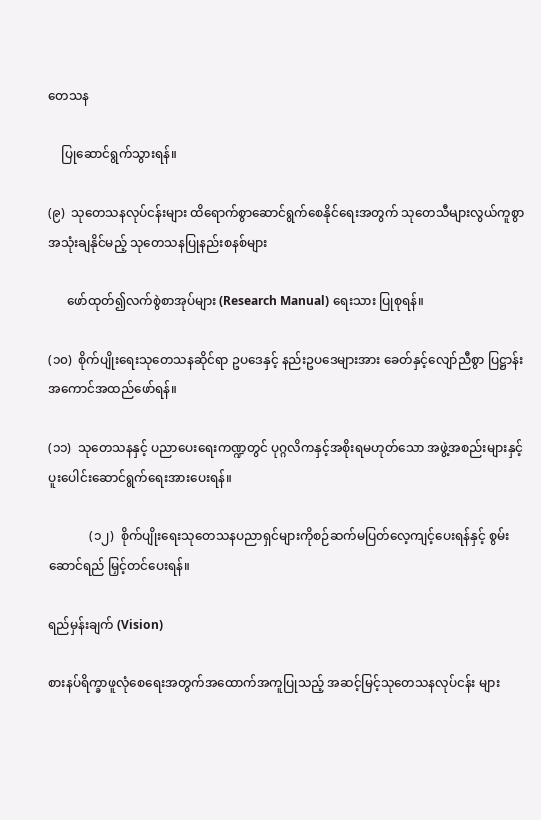တေသန

    ပြုဆောင်ရွက်သွားရန်။

(၉)  သုတေသနလုပ်ငန်းများ ထိရောက်စွာဆောင်ရွက်စေနိုင်ရေးအတွက် သုတေသီများလွယ်ကူစွာ အသုံးချနိုင်မည့် သုတေသနပြုနည်းစနစ်များ

      ဖော်ထုတ်၍လက်စွဲစာအုပ်များ (Research Manual) ရေးသား ပြုစုရန်။

(၁၀)  စိုက်ပျိုးရေးသုတေသနဆိုင်ရာ ဥပဒေနှင့် နည်းဥပဒေများအား ခေတ်နှင့်လျော်ညီစွာ ပြဋ္ဌာန်း အကောင်အထည်ဖော်ရန်။

(၁၁)  သုတေသနနှင့် ပညာပေးရေးကဏ္ဍတွင် ပုဂ္ဂလိကနှင့်အစိုးရမဟုတ်သော အဖွဲ့အစည်းများနှင့် ပူးပေါင်းဆောင်ရွက်ရေးအားပေးရန်။

             (၁၂)  စိုက်ပျိုးရေးသုတေသနပညာရှင်များကိုစဉ်ဆက်မပြတ်လေ့ကျင့်ပေးရန်နှင့် စွမ်းဆောင်ရည် မြှင့်တင်ပေးရန်။

ရည်မှန်းချက် (Vision)

စားနပ်ရိက္ခာဖူလုံစေရေးအတွက်အထောက်အကူပြုသည့် အဆင့်မြင့်သုတေသနလုပ်ငန်း များ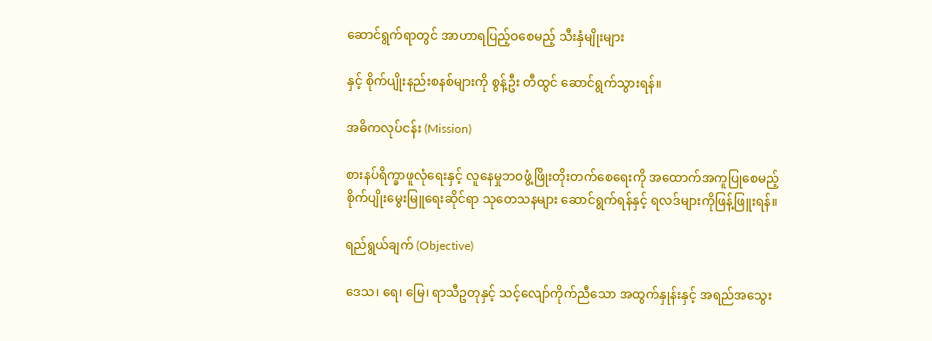ဆောင်ရွက်ရာတွင် အာဟာရပြည့်ဝစေမည့် သီးနှံမျိုးများ

နှင့် စိုက်ပျိုးနည်းစနစ်များကို စွန့်ဦး တီထွင် ဆောင်ရွက်သွားရန်။

အဓိကလုပ်ငန်း (Mission)

စားနပ်ရိက္ခာဖူလုံရေးနှင့် လူနေမှုဘဝဖွံ့ဖြိုးတိုးတက်စေရေးကို အထောက်အကူပြုစေမည့် စိုက်ပျိုးမွေးမြူရေးဆိုင်ရာ သုတေသနများ ဆောင်ရွက်ရန်နှင့် ရလဒ်များကိုဖြန့်ဖြူးရန်။

ရည်ရွယ်ချက် (Objective)

ဒေသ၊ ရေ၊ မြေ၊ ရာသီဥတုနှင့် သင့်လျော်ကိုက်ညီသော အထွက်နှုန်းနှင့် အရည်အသွေး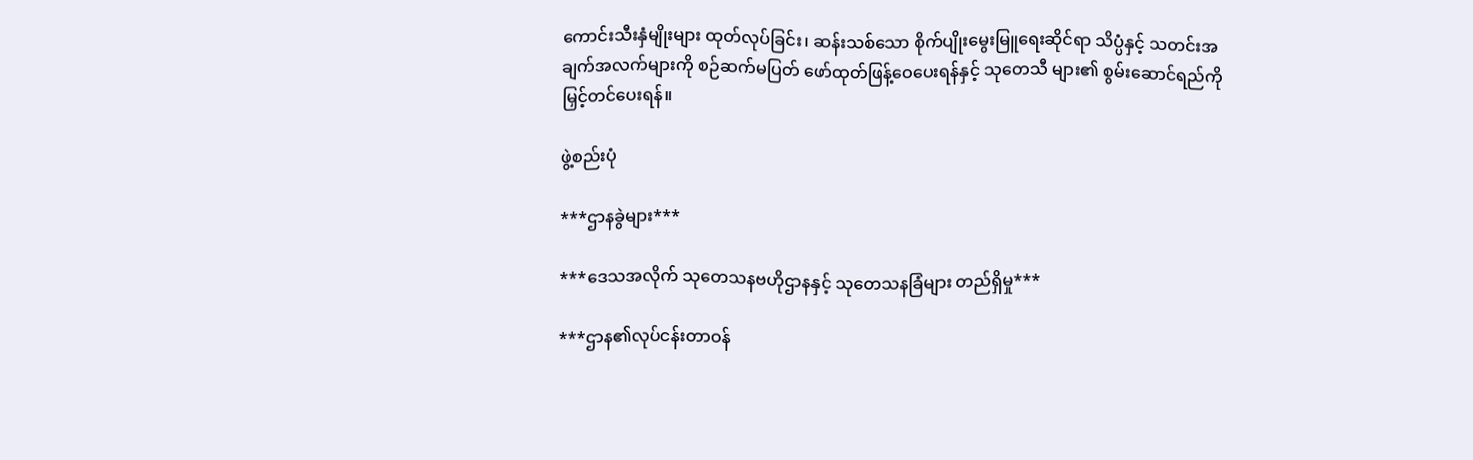ကောင်းသီးနှံမျိုးများ ထုတ်လုပ်ခြင်း၊ ဆန်းသစ်သော စိုက်ပျိုးမွေးမြူရေးဆိုင်ရာ သိပ္ပံနှင့် သတင်းအချက်အလက်များကို စဉ်ဆက်မပြတ် ဖော်ထုတ်ဖြန့်ဝေပေးရန်နှင့် သုတေသီ များ၏ စွမ်းဆောင်ရည်ကို မြှင့်တင်ပေးရန်။

ဖွဲ့စည်းပုံ

***ဌာနခွဲများ***

***ဒေသအလိုက် သုတေသနဗဟိုဌာနနှင့် သုတေသနခြံများ တည်ရှိမှု***

***ဌာန၏လုပ်ငန်းတာဝန်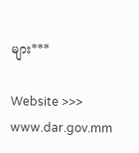များ***

Website >>> www.dar.gov.mm